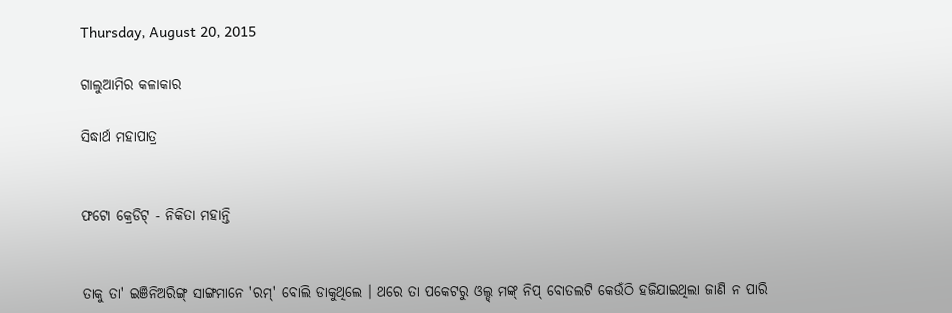Thursday, August 20, 2015

ଗାଲୁଆମିର କଳାକାର

ସିଦ୍ଧାର୍ଥ ମହାପାତ୍ର


ଫଟୋ କ୍ରେଡିଟ୍ - ନିକିତା ମହାନ୍ତି


ତାକୁ ତା' ଇଞିନିଅରିଙ୍ଗ୍ ସାଙ୍ଗମାନେ 'ରମ୍' ବୋଲି ଡାକୁଥିଲେ । ଥରେ ତା ପକେଟରୁ ଓଲ୍ଡ୍ ମଙ୍କ୍ ନିପ୍ ବୋତଲଟି କେଉଁଠି ହଜିଯାଇଥିଲା ଜାଣି ନ ପାରି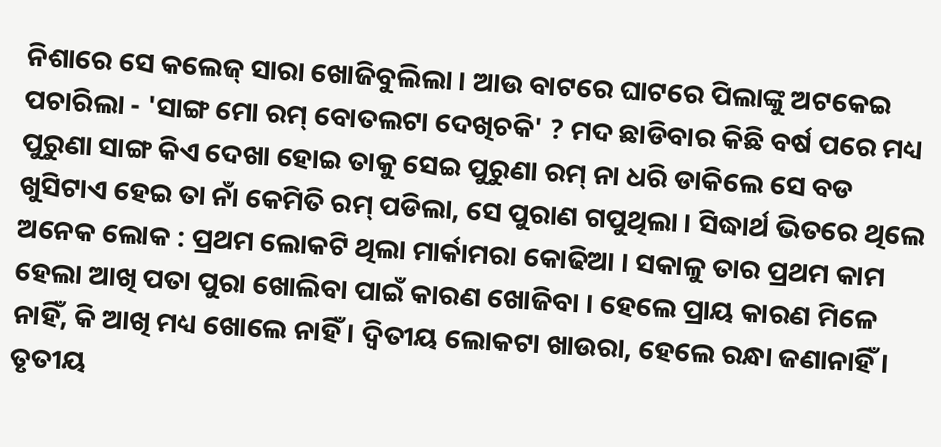ନିଶାରେ ସେ କଲେଜ୍ ସାରା ଖୋଜିବୁଲିଲା । ଆଉ ବାଟରେ ଘାଟରେ ପିଲାଙ୍କୁ ଅଟକେଇ ପଚାରିଲା - 'ସାଙ୍ଗ ମୋ ରମ୍ ବୋତଲଟା ଦେଖିଚକି' ? ମଦ ଛାଡିବାର କିଛି ବର୍ଷ ପରେ ମଧ୍ୟ ପୁରୁଣା ସାଙ୍ଗ କିଏ ଦେଖା ହୋଇ ତାକୁ ସେଇ ପୁରୁଣା ରମ୍ ନା ଧରି ଡାକିଲେ ସେ ବଡ ଖୁସିଟାଏ ହେଇ ତା ନାଁ କେମିତି ରମ୍ ପଡିଲା, ସେ ପୁରାଣ ଗପୁଥିଲା । ସିଦ୍ଧାର୍ଥ ଭିତରେ ଥିଲେ ଅନେକ ଲୋକ : ପ୍ରଥମ ଲୋକଟି ଥିଲା ମାର୍କାମରା କୋଢିଆ । ସକାଳୁ ତାର ପ୍ରଥମ କାମ ହେଲା ଆଖି ପତା ପୁରା ଖୋଲିବା ପାଇଁ କାରଣ ଖୋଜିବା । ହେଲେ ପ୍ରାୟ କାରଣ ମିଳେ ନାହିଁ, କି ଆଖି ମଧ୍ୟ ଖୋଲେ ନାହିଁ । ଦ୍ୱିତୀୟ ଲୋକଟା ଖାଉରା, ହେଲେ ରନ୍ଧା ଜଣାନାହିଁ । ତୃତୀୟ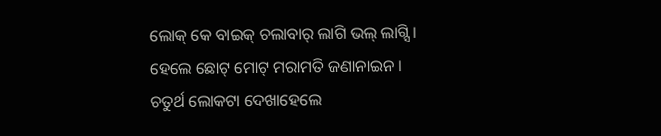ଲୋକ୍ କେ ବାଇକ୍ ଚଲାବାର୍ ଲାଗି ଭଲ୍ ଲାଗ୍ସି । ହେଲେ ଛୋଟ୍ ମୋଟ୍ ମରାମତି ଜଣାନାଇନ । ଚତୁର୍ଥ ଲୋକଟା ଦେଖାହେଲେ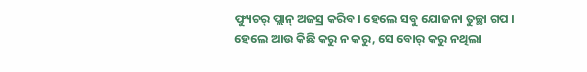ଫ୍ୟୁଚର୍ ପ୍ଲାନ୍ ଅଜସ୍ର କରିବ। ହେଲେ ସବୁ ଯୋଜନା ତୁଚ୍ଛା ଗପ । ହେଲେ ଆଉ କିଛି କରୁ ନ କରୁ, ସେ ବୋର୍ କରୁ ନଥିଲା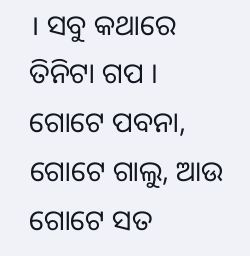। ସବୁ କଥାରେ ତିନିଟା ଗପ । ଗୋଟେ ପବନା, ଗୋଟେ ଗାଲୁ, ଆଉ ଗୋଟେ ସତ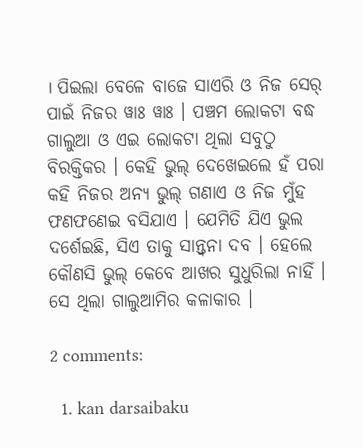। ପିଇଲା ବେଳେ ବାଜେ ସାଏରି ଓ ନିଜ ସେର୍ ପାଇଁ ନିଜର ୱାଃ ୱାଃ । ପଞ୍ଚମ ଲୋକଟା ବଦ୍ଧ ଗାଲୁଆ ଓ ଏଇ ଲୋକଟା ଥିଲା ସବୁଠୁ ବିରକ୍ତିକର । କେହି ଭୁଲ୍ ଦେଖେଇଲେ ହଁ ପରା କହି ନିଜର ଅନ୍ୟ ଭୁଲ୍ ଗଣାଏ ଓ ନିଜ ମୁଁହ ଫଣଫଣେଇ ବସିଯାଏ । ଯେମିତି ଯିଏ ଭୁଲ ଦର୍ଶେଇଛି, ସିଏ ତାକୁ ସାନ୍ତ୍ୱନା ଦବ । ହେଲେ କୌଣସି ଭୁଲ୍ କେବେ ଆଖର ସୁଧୁରିଲା ନାହିଁ । ସେ ଥିଲା ଗାଲୁଆମିର କଳାକାର ।

2 comments:

  1. kan darsaibaku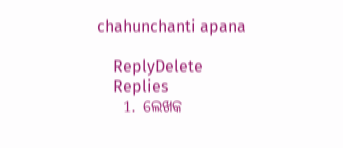chahunchanti apana

    ReplyDelete
    Replies
    1. ଲେଖକ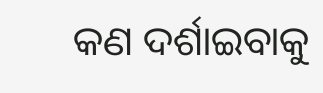କଣ ଦର୍ଶାଇବାକୁ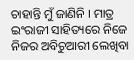ଚାହାନ୍ତି ମୁଁ ଜାଣିନି । ମାତ୍ର ଇଂରାଜୀ ସାହିତ୍ୟରେ ନିଜେ ନିଜର ଅବିଚୁଆରୀ ଲେଖିବା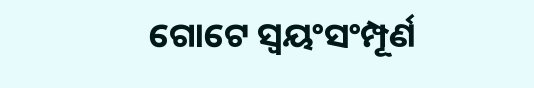ଗୋଟେ ସ୍ୱୟଂସଂମ୍ପୂର୍ଣ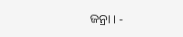ଜନ୍ରା । -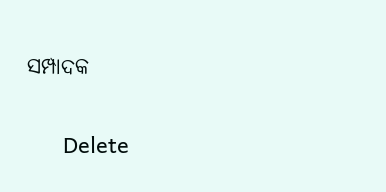ସମ୍ପାଦକ

      Delete